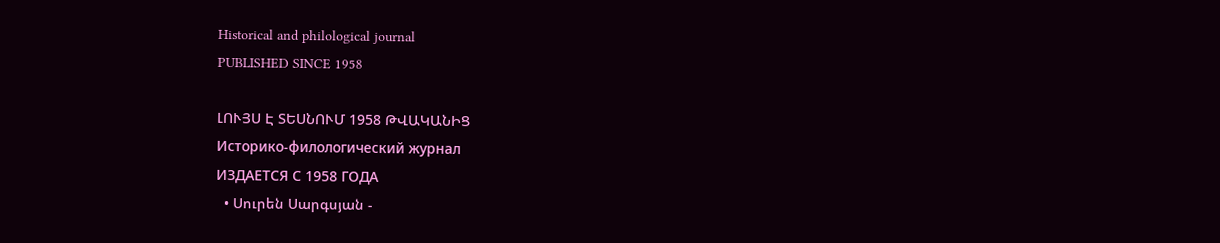Historical and philological journal
PUBLISHED SINCE 1958

ԼՈՒՅՍ Է ՏԵՍՆՈՒՄ 1958 ԹՎԱԿԱՆԻՑ
Историко-филологический журнал
ИЗДАЕТСЯ С 1958 ГОДА
  • Սուրեն Սարգսյան -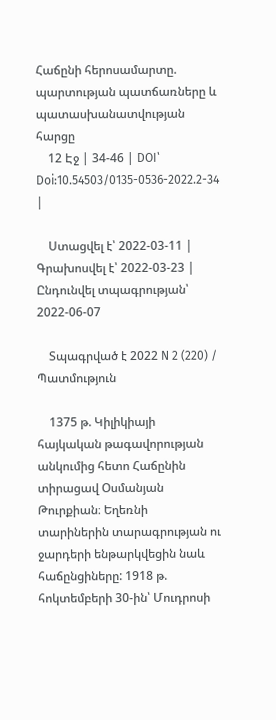Հաճընի հերոսամարտը. պարտության պատճառները և պատասխանատվության հարցը
    12 Էջ | 34-46 | DOI՝ Doi:10.54503/0135-0536-2022.2-34 |

    Ստացվել է՝ 2022-03-11 | Գրախոսվել է՝ 2022-03-23 | Ընդունվել տպագրության՝ 2022-06-07

    Տպագրված է 2022 N 2 (220) / Պատմություն

    1375 թ. Կիլիկիայի հայկական թագավորության անկումից հետո Հաճընին տիրացավ Օսմանյան Թուրքիան։ Եղեռնի տարիներին տարագրության ու ջարդերի ենթարկվեցին նաև հաճընցիները: 1918 թ. հոկտեմբերի 30-ին՝ Մուդրոսի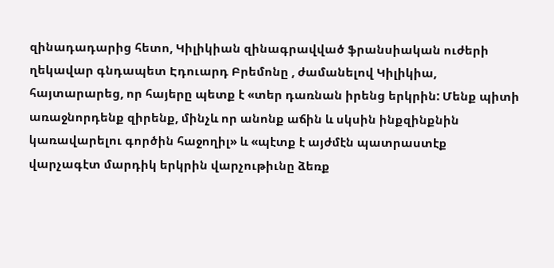զինադադարից հետո, Կիլիկիան զինագրավված ֆրանսիական ուժերի ղեկավար գնդապետ Էդուարդ Բրեմոնը , ժամանելով Կիլիկիա, հայտարարեց, որ հայերը պետք է «տեր դառնան իրենց երկրին: Մենք պիտի առաջնորդենք զիրենք, մինչև որ անոնք աճին և սկսին ինքզինքնին կառավարելու գործին հաջողիլ» և «պէտք է այժմէն պատրաստէք վարչագէտ մարդիկ երկրին վարչութիւնը ձեռք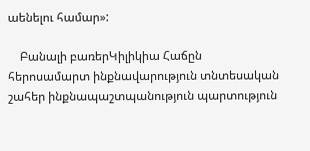աենելու համար»:

    Բանալի բառերԿիլիկիա Հաճըն հերոսամարտ ինքնավարություն տնտեսական շահեր ինքնապաշտպանություն պարտություն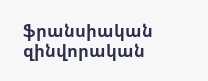ֆրանսիական զինվորական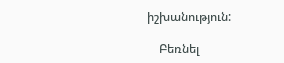իշխանություն:

    Բեռնել